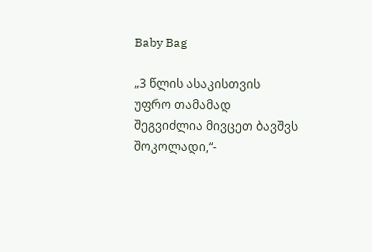Baby Bag

„3 წლის ასაკისთვის უფრო თამამად შეგვიძლია მივცეთ ბავშვს შოკოლადი,“-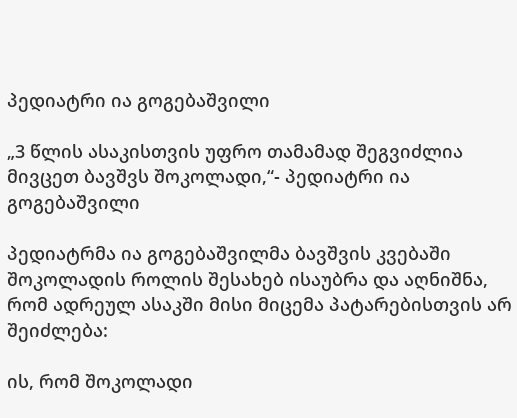პედიატრი ია გოგებაშვილი

„3 წლის ასაკისთვის უფრო თამამად შეგვიძლია მივცეთ ბავშვს შოკოლადი,“- პედიატრი ია გოგებაშვილი

პედიატრმა ია გოგებაშვილმა ბავშვის კვებაში შოკოლადის როლის შესახებ ისაუბრა და აღნიშნა, რომ ადრეულ ასაკში მისი მიცემა პატარებისთვის არ შეიძლება:

ის, რომ შოკოლადი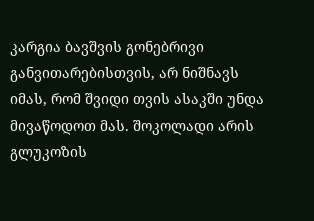კარგია ბავშვის გონებრივი განვითარებისთვის, არ ნიშნავს იმას, რომ შვიდი თვის ასაკში უნდა მივაწოდოთ მას. შოკოლადი არის გლუკოზის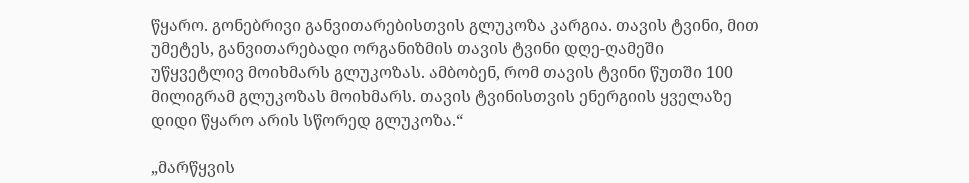წყარო. გონებრივი განვითარებისთვის გლუკოზა კარგია. თავის ტვინი, მით უმეტეს, განვითარებადი ორგანიზმის თავის ტვინი დღე-ღამეში უწყვეტლივ მოიხმარს გლუკოზას. ამბობენ, რომ თავის ტვინი წუთში 100 მილიგრამ გლუკოზას მოიხმარს. თავის ტვინისთვის ენერგიის ყველაზე დიდი წყარო არის სწორედ გლუკოზა.“

„მარწყვის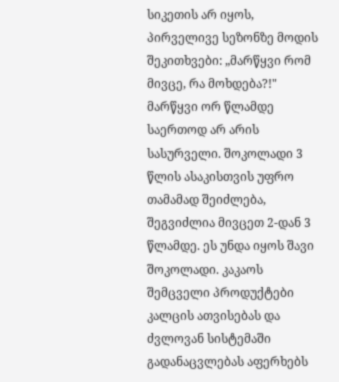სიკეთის არ იყოს, პირველივე სეზონზე მოდის შეკითხვები: „მარწყვი რომ მივცე, რა მოხდება?!" მარწყვი ორ წლამდე საერთოდ არ არის სასურველი. შოკოლადი 3 წლის ასაკისთვის უფრო თამამად შეიძლება, შეგვიძლია მივცეთ 2-დან 3 წლამდე. ეს უნდა იყოს შავი შოკოლადი. კაკაოს შემცველი პროდუქტები კალცის ათვისებას და ძვლოვან სისტემაში გადანაცვლებას აფერხებს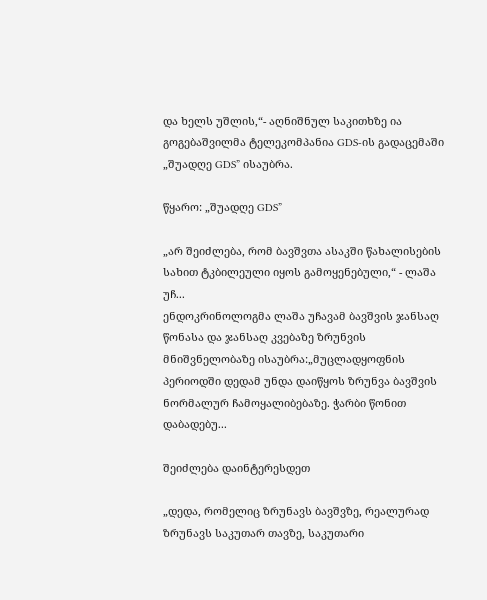და ხელს უშლის,“- აღნიშნულ საკითხზე ია გოგებაშვილმა ტელეკომპანია GDS-ის გადაცემაში „შუადღე GDS” ისაუბრა.

წყარო: „შუადღე GDS”

„არ შეიძლება, რომ ბავშვთა ასაკში წახალისების სახით ტკბილეული იყოს გამოყენებული,“ - ლაშა უჩ...
ენდოკრინოლოგმა ლაშა უჩავამ ბავშვის ჯანსაღ წონასა და ჯანსაღ კვებაზე ზრუნვის მნიშვნელობაზე ისაუბრა:„მუცლადყოფნის პერიოდში დედამ უნდა დაიწყოს ზრუნვა ბავშვის ნორმალურ ჩამოყალიბებაზე. ჭარბი წონით დაბადებუ...

შეიძლება დაინტერესდეთ

„დედა, რომელიც ზრუნავს ბავშვზე, რეალურად ზრუნავს საკუთარ თავზე, საკუთარი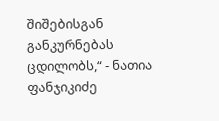შიშებისგან განკურნებას ცდილობს,“ - ნათია ფანჯიკიძე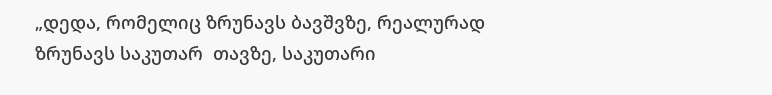„დედა, რომელიც ზრუნავს ბავშვზე, რეალურად ზრუნავს საკუთარ  თავზე, საკუთარი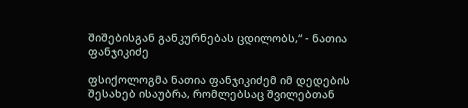შიშებისგან განკურნებას ცდილობს,“ - ნათია ფანჯიკიძე

ფსიქოლოგმა ნათია ფანჯიკიძემ იმ დედების შესახებ ისაუბრა, რომლებსაც შვილებთან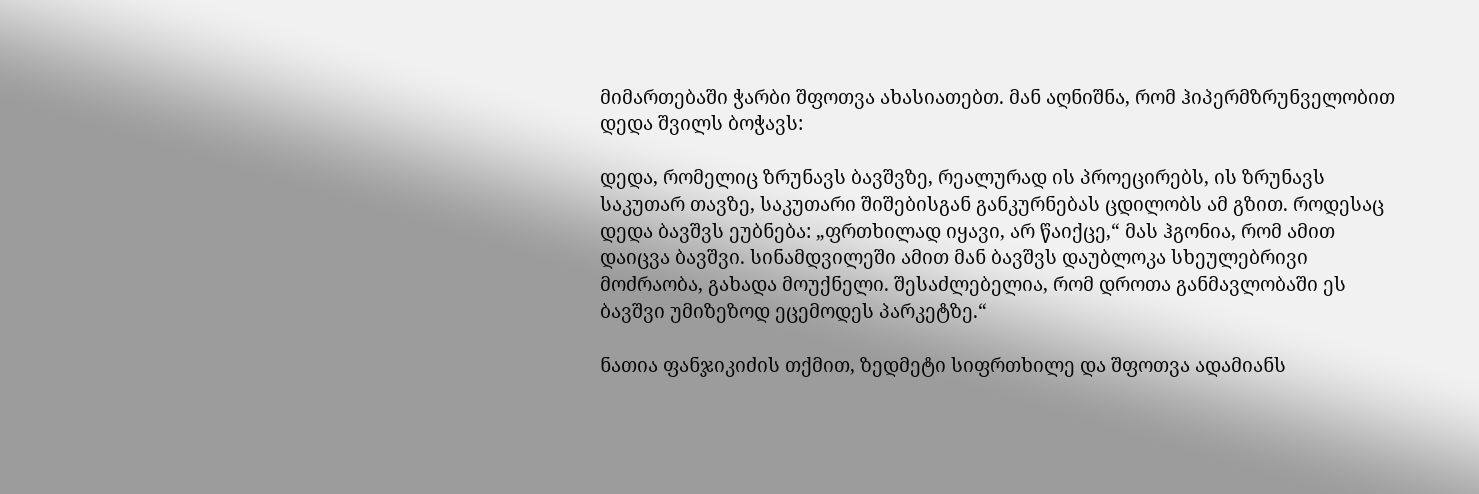მიმართებაში ჭარბი შფოთვა ახასიათებთ. მან აღნიშნა, რომ ჰიპერმზრუნველობით დედა შვილს ბოჭავს:

დედა, რომელიც ზრუნავს ბავშვზე, რეალურად ის პროეცირებს, ის ზრუნავს საკუთარ თავზე, საკუთარი შიშებისგან განკურნებას ცდილობს ამ გზით. როდესაც დედა ბავშვს ეუბნება: „ფრთხილად იყავი, არ წაიქცე,“ მას ჰგონია, რომ ამით დაიცვა ბავშვი. სინამდვილეში ამით მან ბავშვს დაუბლოკა სხეულებრივი მოძრაობა, გახადა მოუქნელი. შესაძლებელია, რომ დროთა განმავლობაში ეს ბავშვი უმიზეზოდ ეცემოდეს პარკეტზე.“

ნათია ფანჯიკიძის თქმით, ზედმეტი სიფრთხილე და შფოთვა ადამიანს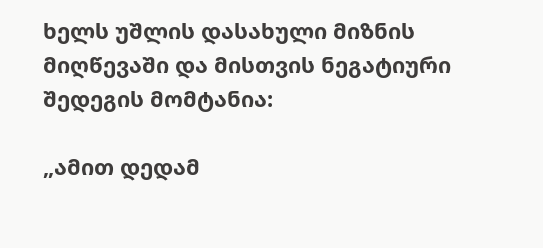ხელს უშლის დასახული მიზნის მიღწევაში და მისთვის ნეგატიური შედეგის მომტანია:

„ამით დედამ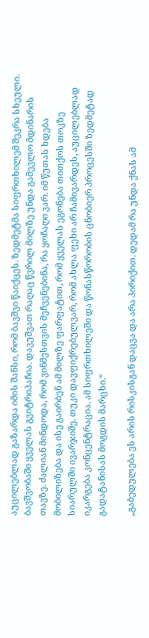აუცილებლად გაზარდა იმის შანსი, რომ ბავშვი წაიქცეს. ზედმეტმა სიფრთხილემ შეკრა სხეული. ბავშვობაში ყველას გვიტრიპაჩია. დავუშვათ რაღაც წვრილ მილზე უნდა გამევლო მდინარის თავზე. ძალიან მინდოდა, რომ ვინმესთვის მეჩვენებინა, რა ყოჩაღი ვარ. იმ წუთას ხდება მობილიზება და ისე გაირბენ ამ მილზე ფარფატით, რომ ყველას ეგონება თითქოს თოკზე სიარულში ივარჯიშე. თუკი დავფიქრებულვარ, რომ ახლა ფეხი არ ჩამივარდეს, აუცილებლად იკარგება კონცენტრაცია. ამ სიფრთხილეში და წონასწორობის ცნობიერ პროცესში ზედმეტად გადატანისას მოგდის მარცხი.“

„გაბედულება ეს არის რისკისგან დაცვა და არა პირიქით. დედამ რა უნდა ქნას ამ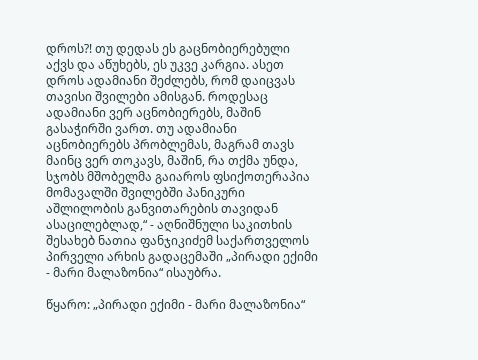დროს?! თუ დედას ეს გაცნობიერებული აქვს და აწუხებს, ეს უკვე კარგია. ასეთ დროს ადამიანი შეძლებს, რომ დაიცვას თავისი შვილები ამისგან. როდესაც ადამიანი ვერ აცნობიერებს, მაშინ გასაჭირში ვართ. თუ ადამიანი აცნობიერებს პრობლემას, მაგრამ თავს მაინც ვერ თოკავს, მაშინ, რა თქმა უნდა, სჯობს მშობელმა გაიაროს ფსიქოთერაპია მომავალში შვილებში პანიკური აშლილობის განვითარების თავიდან ასაცილებლად,“ - აღნიშნული საკითხის შესახებ ნათია ფანჯიკიძემ საქართველოს პირველი არხის გადაცემაში „პირადი ექიმი - მარი მალაზონია“ ისაუბრა.

წყარო: „პირადი ექიმი - მარი მალაზონია“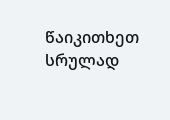წაიკითხეთ სრულად